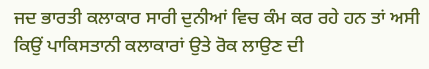ਜਦ ਭਾਰਤੀ ਕਲਾਕਾਰ ਸਾਰੀ ਦੁਨੀਆਂ ਵਿਚ ਕੰਮ ਕਰ ਰਹੇ ਹਨ ਤਾਂ ਅਸੀ ਕਿਉਂ ਪਾਕਿਸਤਾਨੀ ਕਲਾਕਾਰਾਂ ਉਤੇ ਰੋਕ ਲਾਉਣ ਦੀ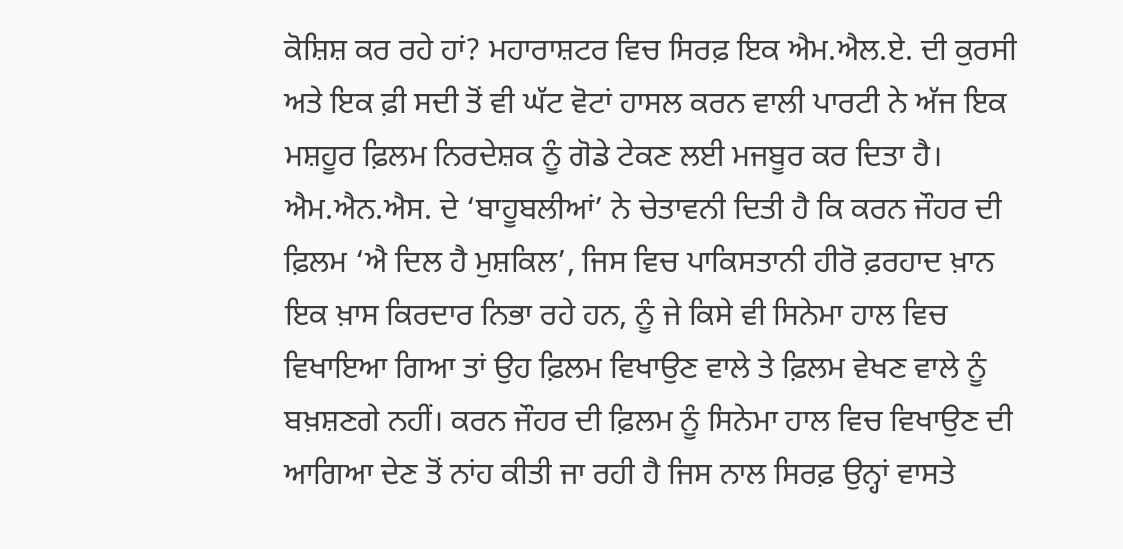ਕੋਸ਼ਿਸ਼ ਕਰ ਰਹੇ ਹਾਂ? ਮਹਾਰਾਸ਼ਟਰ ਵਿਚ ਸਿਰਫ਼ ਇਕ ਐਮ.ਐਲ.ਏ. ਦੀ ਕੁਰਸੀ ਅਤੇ ਇਕ ਫ਼ੀ ਸਦੀ ਤੋਂ ਵੀ ਘੱਟ ਵੋਟਾਂ ਹਾਸਲ ਕਰਨ ਵਾਲੀ ਪਾਰਟੀ ਨੇ ਅੱਜ ਇਕ ਮਸ਼ਹੂਰ ਫ਼ਿਲਮ ਨਿਰਦੇਸ਼ਕ ਨੂੰ ਗੋਡੇ ਟੇਕਣ ਲਈ ਮਜਬੂਰ ਕਰ ਦਿਤਾ ਹੈ। ਐਮ.ਐਨ.ਐਸ. ਦੇ ‘ਬਾਹੂਬਲੀਆਂ’ ਨੇ ਚੇਤਾਵਨੀ ਦਿਤੀ ਹੈ ਕਿ ਕਰਨ ਜੌਹਰ ਦੀ ਫ਼ਿਲਮ ‘ਐ ਦਿਲ ਹੈ ਮੁਸ਼ਕਿਲ’, ਜਿਸ ਵਿਚ ਪਾਕਿਸਤਾਨੀ ਹੀਰੋ ਫ਼ਰਹਾਦ ਖ਼ਾਨ ਇਕ ਖ਼ਾਸ ਕਿਰਦਾਰ ਨਿਭਾ ਰਹੇ ਹਨ, ਨੂੰ ਜੇ ਕਿਸੇ ਵੀ ਸਿਨੇਮਾ ਹਾਲ ਵਿਚ ਵਿਖਾਇਆ ਗਿਆ ਤਾਂ ਉਹ ਫ਼ਿਲਮ ਵਿਖਾਉਣ ਵਾਲੇ ਤੇ ਫ਼ਿਲਮ ਵੇਖਣ ਵਾਲੇ ਨੂੰ ਬਖ਼ਸ਼ਣਗੇ ਨਹੀਂ। ਕਰਨ ਜੌਹਰ ਦੀ ਫ਼ਿਲਮ ਨੂੰ ਸਿਨੇਮਾ ਹਾਲ ਵਿਚ ਵਿਖਾਉਣ ਦੀ ਆਗਿਆ ਦੇਣ ਤੋਂ ਨਾਂਹ ਕੀਤੀ ਜਾ ਰਹੀ ਹੈ ਜਿਸ ਨਾਲ ਸਿਰਫ਼ ਉਨ੍ਹਾਂ ਵਾਸਤੇ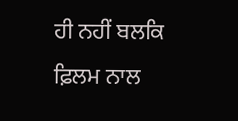ਹੀ ਨਹੀਂ ਬਲਕਿ ਫ਼ਿਲਮ ਨਾਲ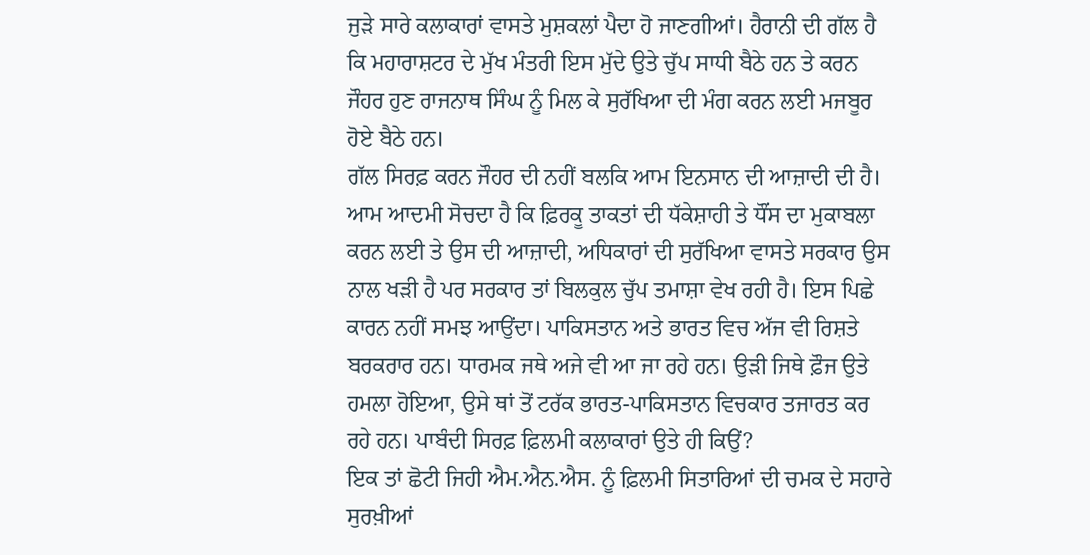ਜੁੜੇ ਸਾਰੇ ਕਲਾਕਾਰਾਂ ਵਾਸਤੇ ਮੁਸ਼ਕਲਾਂ ਪੈਦਾ ਹੋ ਜਾਣਗੀਆਂ। ਹੈਰਾਨੀ ਦੀ ਗੱਲ ਹੈ ਕਿ ਮਹਾਰਾਸ਼ਟਰ ਦੇ ਮੁੱਖ ਮੰਤਰੀ ਇਸ ਮੁੱਦੇ ਉਤੇ ਚੁੱਪ ਸਾਧੀ ਬੈਠੇ ਹਨ ਤੇ ਕਰਨ ਜੌਹਰ ਹੁਣ ਰਾਜਨਾਥ ਸਿੰਘ ਨੂੰ ਮਿਲ ਕੇ ਸੁਰੱਖਿਆ ਦੀ ਮੰਗ ਕਰਨ ਲਈ ਮਜਬੂਰ ਹੋਏ ਬੈਠੇ ਹਨ।
ਗੱਲ ਸਿਰਫ਼ ਕਰਨ ਜੌਹਰ ਦੀ ਨਹੀਂ ਬਲਕਿ ਆਮ ਇਨਸਾਨ ਦੀ ਆਜ਼ਾਦੀ ਦੀ ਹੈ। ਆਮ ਆਦਮੀ ਸੋਚਦਾ ਹੈ ਕਿ ਫ਼ਿਰਕੂ ਤਾਕਤਾਂ ਦੀ ਧੱਕੇਸ਼ਾਹੀ ਤੇ ਧੌਂਸ ਦਾ ਮੁਕਾਬਲਾ ਕਰਨ ਲਈ ਤੇ ਉਸ ਦੀ ਆਜ਼ਾਦੀ, ਅਧਿਕਾਰਾਂ ਦੀ ਸੁਰੱਖਿਆ ਵਾਸਤੇ ਸਰਕਾਰ ਉਸ ਨਾਲ ਖੜੀ ਹੈ ਪਰ ਸਰਕਾਰ ਤਾਂ ਬਿਲਕੁਲ ਚੁੱਪ ਤਮਾਸ਼ਾ ਵੇਖ ਰਹੀ ਹੈ। ਇਸ ਪਿਛੇ ਕਾਰਨ ਨਹੀਂ ਸਮਝ ਆਉਂਦਾ। ਪਾਕਿਸਤਾਨ ਅਤੇ ਭਾਰਤ ਵਿਚ ਅੱਜ ਵੀ ਰਿਸ਼ਤੇ ਬਰਕਰਾਰ ਹਨ। ਧਾਰਮਕ ਜਥੇ ਅਜੇ ਵੀ ਆ ਜਾ ਰਹੇ ਹਨ। ਉੜੀ ਜਿਥੇ ਫ਼ੌਜ ਉਤੇ ਹਮਲਾ ਹੋਇਆ, ਉਸੇ ਥਾਂ ਤੋਂ ਟਰੱਕ ਭਾਰਤ-ਪਾਕਿਸਤਾਨ ਵਿਚਕਾਰ ਤਜਾਰਤ ਕਰ ਰਹੇ ਹਨ। ਪਾਬੰਦੀ ਸਿਰਫ਼ ਫ਼ਿਲਮੀ ਕਲਾਕਾਰਾਂ ਉਤੇ ਹੀ ਕਿਉਂ?
ਇਕ ਤਾਂ ਛੋਟੀ ਜਿਹੀ ਐਮ.ਐਨ.ਐਸ. ਨੂੰ ਫ਼ਿਲਮੀ ਸਿਤਾਰਿਆਂ ਦੀ ਚਮਕ ਦੇ ਸਹਾਰੇ ਸੁਰਖ਼ੀਆਂ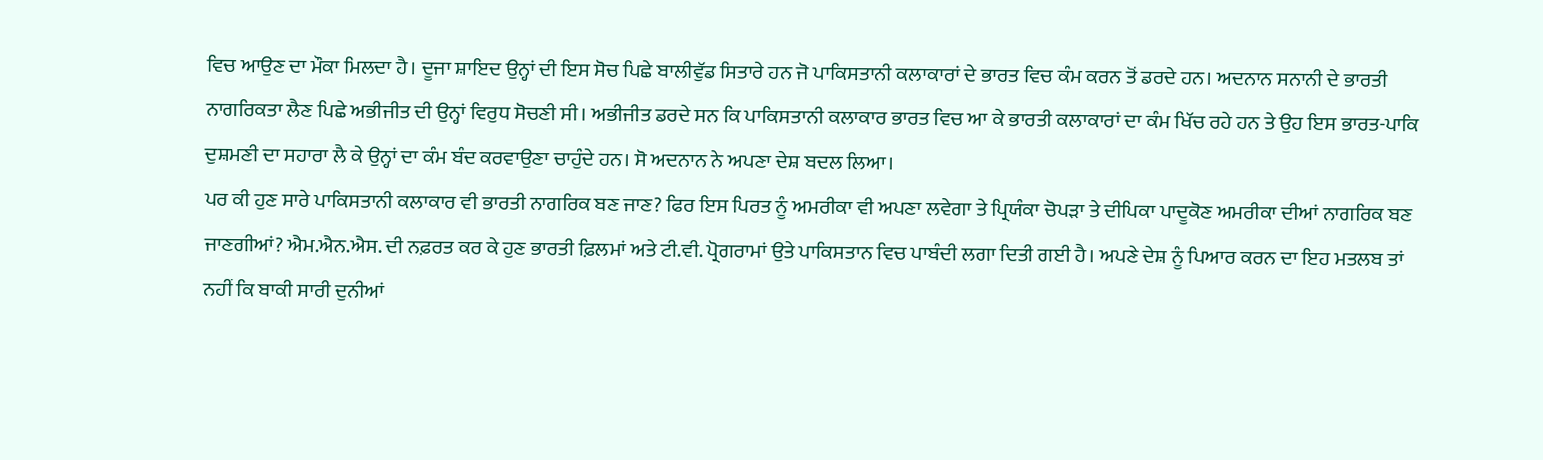ਵਿਚ ਆਉਣ ਦਾ ਮੌਕਾ ਮਿਲਦਾ ਹੈ। ਦੂਜਾ ਸ਼ਾਇਦ ਉਨ੍ਹਾਂ ਦੀ ਇਸ ਸੋਚ ਪਿਛੇ ਬਾਲੀਵੁੱਡ ਸਿਤਾਰੇ ਹਨ ਜੋ ਪਾਕਿਸਤਾਨੀ ਕਲਾਕਾਰਾਂ ਦੇ ਭਾਰਤ ਵਿਚ ਕੰਮ ਕਰਨ ਤੋਂ ਡਰਦੇ ਹਨ। ਅਦਨਾਨ ਸਨਾਨੀ ਦੇ ਭਾਰਤੀ ਨਾਗਰਿਕਤਾ ਲੈਣ ਪਿਛੇ ਅਭੀਜੀਤ ਦੀ ਉਨ੍ਹਾਂ ਵਿਰੁਧ ਸੋਚਣੀ ਸੀ। ਅਭੀਜੀਤ ਡਰਦੇ ਸਨ ਕਿ ਪਾਕਿਸਤਾਨੀ ਕਲਾਕਾਰ ਭਾਰਤ ਵਿਚ ਆ ਕੇ ਭਾਰਤੀ ਕਲਾਕਾਰਾਂ ਦਾ ਕੰਮ ਖਿੱਚ ਰਹੇ ਹਨ ਤੇ ਉਹ ਇਸ ਭਾਰਤ-ਪਾਕਿ ਦੁਸ਼ਮਣੀ ਦਾ ਸਹਾਰਾ ਲੈ ਕੇ ਉਨ੍ਹਾਂ ਦਾ ਕੰਮ ਬੰਦ ਕਰਵਾਉਣਾ ਚਾਹੁੰਦੇ ਹਨ। ਸੋ ਅਦਨਾਨ ਨੇ ਅਪਣਾ ਦੇਸ਼ ਬਦਲ ਲਿਆ।
ਪਰ ਕੀ ਹੁਣ ਸਾਰੇ ਪਾਕਿਸਤਾਨੀ ਕਲਾਕਾਰ ਵੀ ਭਾਰਤੀ ਨਾਗਰਿਕ ਬਣ ਜਾਣ? ਫਿਰ ਇਸ ਪਿਰਤ ਨੂੰ ਅਮਰੀਕਾ ਵੀ ਅਪਣਾ ਲਵੇਗਾ ਤੇ ਪ੍ਰਿਯੰਕਾ ਚੋਪੜਾ ਤੇ ਦੀਪਿਕਾ ਪਾਦੂਕੋਣ ਅਮਰੀਕਾ ਦੀਆਂ ਨਾਗਰਿਕ ਬਣ ਜਾਣਗੀਆਂ? ਐਮ.ਐਨ.ਐਸ. ਦੀ ਨਫ਼ਰਤ ਕਰ ਕੇ ਹੁਣ ਭਾਰਤੀ ਫ਼ਿਲਮਾਂ ਅਤੇ ਟੀ.ਵੀ. ਪ੍ਰੋਗਰਾਮਾਂ ਉਤੇ ਪਾਕਿਸਤਾਨ ਵਿਚ ਪਾਬੰਦੀ ਲਗਾ ਦਿਤੀ ਗਈ ਹੈ। ਅਪਣੇ ਦੇਸ਼ ਨੂੰ ਪਿਆਰ ਕਰਨ ਦਾ ਇਹ ਮਤਲਬ ਤਾਂ ਨਹੀਂ ਕਿ ਬਾਕੀ ਸਾਰੀ ਦੁਨੀਆਂ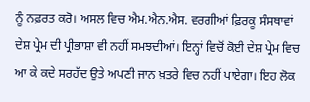ਨੂੰ ਨਫ਼ਰਤ ਕਰੋ। ਅਸਲ ਵਿਚ ਐਮ.ਐਨ.ਐਸ. ਵਰਗੀਆਂ ਫ਼ਿਰਕੂ ਸੰਸਥਾਵਾਂ ਦੇਸ਼ ਪ੍ਰੇਮ ਦੀ ਪ੍ਰੀਭਾਸ਼ਾ ਵੀ ਨਹੀਂ ਸਮਝਦੀਆਂ। ਇਨ੍ਹਾਂ ਵਿਚੋਂ ਕੋਈ ਦੇਸ਼ ਪ੍ਰੇਮ ਵਿਚ ਆ ਕੇ ਕਦੇ ਸਰਹੱਦ ਉਤੇ ਅਪਣੀ ਜਾਨ ਖ਼ਤਰੇ ਵਿਚ ਨਹੀਂ ਪਾਏਗਾ। ਇਹ ਲੋਕ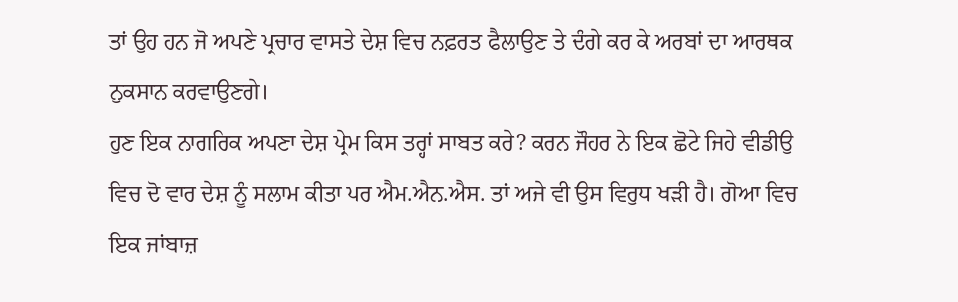ਤਾਂ ਉਹ ਹਨ ਜੋ ਅਪਣੇ ਪ੍ਰਚਾਰ ਵਾਸਤੇ ਦੇਸ਼ ਵਿਚ ਨਫ਼ਰਤ ਫੈਲਾਉਣ ਤੇ ਦੰਗੇ ਕਰ ਕੇ ਅਰਬਾਂ ਦਾ ਆਰਥਕ ਨੁਕਸਾਨ ਕਰਵਾਉਣਗੇ।
ਹੁਣ ਇਕ ਨਾਗਰਿਕ ਅਪਣਾ ਦੇਸ਼ ਪ੍ਰੇਮ ਕਿਸ ਤਰ੍ਹਾਂ ਸਾਬਤ ਕਰੇ? ਕਰਨ ਜੌਹਰ ਨੇ ਇਕ ਛੋਟੇ ਜਿਹੇ ਵੀਡੀਉ ਵਿਚ ਦੋ ਵਾਰ ਦੇਸ਼ ਨੂੰ ਸਲਾਮ ਕੀਤਾ ਪਰ ਐਮ.ਐਨ.ਐਸ. ਤਾਂ ਅਜੇ ਵੀ ਉਸ ਵਿਰੁਧ ਖੜੀ ਹੈ। ਗੋਆ ਵਿਚ ਇਕ ਜਾਂਬਾਜ਼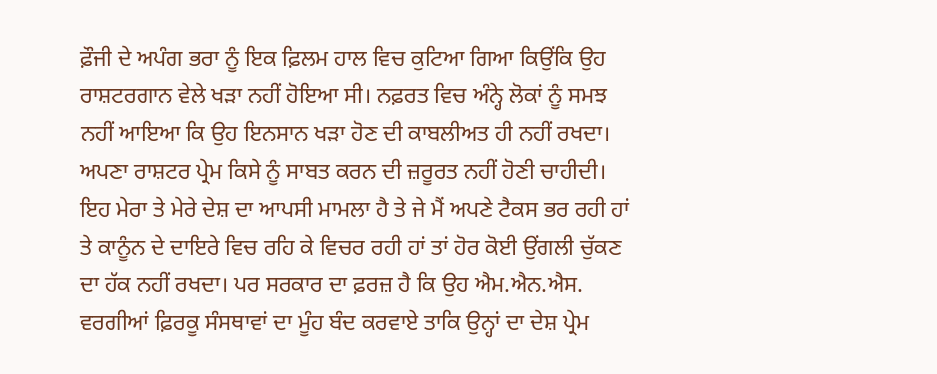ਫ਼ੌਜੀ ਦੇ ਅਪੰਗ ਭਰਾ ਨੂੰ ਇਕ ਫ਼ਿਲਮ ਹਾਲ ਵਿਚ ਕੁਟਿਆ ਗਿਆ ਕਿਉਂਕਿ ਉਹ ਰਾਸ਼ਟਰਗਾਨ ਵੇਲੇ ਖੜਾ ਨਹੀਂ ਹੋਇਆ ਸੀ। ਨਫ਼ਰਤ ਵਿਚ ਅੰਨ੍ਹੇ ਲੋਕਾਂ ਨੂੰ ਸਮਝ ਨਹੀਂ ਆਇਆ ਕਿ ਉਹ ਇਨਸਾਨ ਖੜਾ ਹੋਣ ਦੀ ਕਾਬਲੀਅਤ ਹੀ ਨਹੀਂ ਰਖਦਾ।
ਅਪਣਾ ਰਾਸ਼ਟਰ ਪ੍ਰੇਮ ਕਿਸੇ ਨੂੰ ਸਾਬਤ ਕਰਨ ਦੀ ਜ਼ਰੂਰਤ ਨਹੀਂ ਹੋਣੀ ਚਾਹੀਦੀ। ਇਹ ਮੇਰਾ ਤੇ ਮੇਰੇ ਦੇਸ਼ ਦਾ ਆਪਸੀ ਮਾਮਲਾ ਹੈ ਤੇ ਜੇ ਮੈਂ ਅਪਣੇ ਟੈਕਸ ਭਰ ਰਹੀ ਹਾਂ ਤੇ ਕਾਨੂੰਨ ਦੇ ਦਾਇਰੇ ਵਿਚ ਰਹਿ ਕੇ ਵਿਚਰ ਰਹੀ ਹਾਂ ਤਾਂ ਹੋਰ ਕੋਈ ਉਂਗਲੀ ਚੁੱਕਣ ਦਾ ਹੱਕ ਨਹੀਂ ਰਖਦਾ। ਪਰ ਸਰਕਾਰ ਦਾ ਫ਼ਰਜ਼ ਹੈ ਕਿ ਉਹ ਐਮ.ਐਨ.ਐਸ. ਵਰਗੀਆਂ ਫ਼ਿਰਕੂ ਸੰਸਥਾਵਾਂ ਦਾ ਮੂੰਹ ਬੰਦ ਕਰਵਾਏ ਤਾਕਿ ਉਨ੍ਹਾਂ ਦਾ ਦੇਸ਼ ਪ੍ਰੇਮ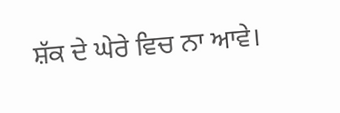ਸ਼ੱਕ ਦੇ ਘੇਰੇ ਵਿਚ ਨਾ ਆਵੇ।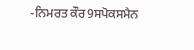-ਨਿਮਰਤ ਕੌਰ9ਸਪੋਕਸਮੈਨ